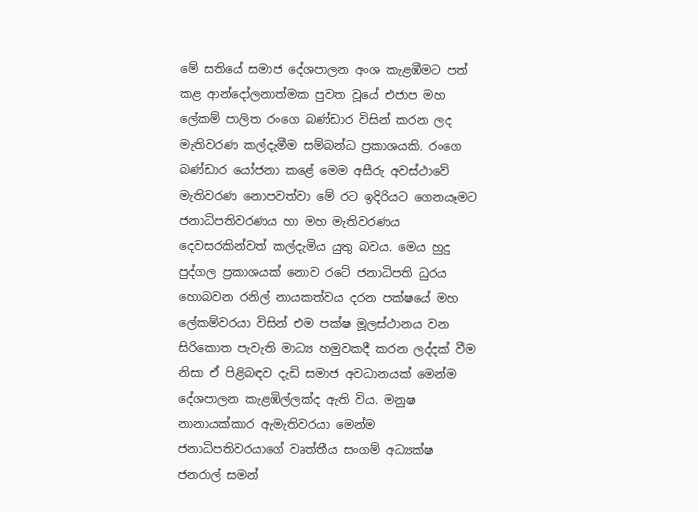මේ සතියේ සමාජ දේශපාලන අංශ කැළඹීමට පත් කළ ආන්දෝලනාත්මක පුවත වූයේ එජාප මහ ලේකම් පාලිත රංගෙ බණ්ඩාර විසින් කරන ලද මැතිවරණ කල්දැමීම සම්බන්ධ ප්‍රකාශයකි. රංගෙ බණ්ඩාර යෝජනා කළේ මෙම අසීරු අවස්ථාවේ මැතිවරණ නොපවත්වා මේ රට ඉදිරියට ගෙනයෑමට ජනාධිපතිවරණය හා මහ මැතිවරණය දෙවසරකින්වත් කල්දැමිය යුතු බවය. මෙය හුදු පුද්ගල ප්‍රකාශයක් නොව රටේ ජනාධිපති ධුරය හොබවන රනිල් නායකත්වය දරන පක්ෂයේ මහ ලේකම්වරයා විසින් එම පක්ෂ මූලස්ථානය වන සිරිකොත පැවැති මාධ්‍ය හමුවකදී කරන ලද්දක් වීම නිසා ඒ පිළිබඳව දැඩි සමාජ අවධානයක් මෙන්ම දේශපාලන කැළඹිල්ලක්ද ඇති විය. මනුෂ නානායක්කාර ඇමැතිවරයා මෙන්ම ජනාධිපතිවරයාගේ වෘත්තීය සංගම් අධ්‍යක්ෂ ජනරාල් සමන්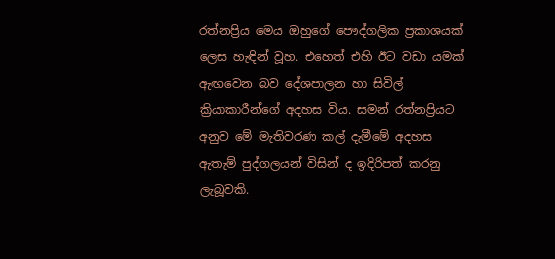රත්නප්‍රිය මෙය ඔහුගේ පෞද්ගලික ප්‍රකාශයක් ලෙස හැඳින් වූහ. එහෙත් එහි ඊට වඩා යමක් ඇඟවෙන බව දේශපාලන හා සිවිල් ක්‍රියාකාරීන්ගේ අදහස විය. සමන් රත්නප්‍රියට අනුව මේ මැතිවරණ කල් දැමීමේ අදහස ඇතැම් පුද්ගලයන් විසින් ද ඉදිරිපත් කරනු ලැබූවකි.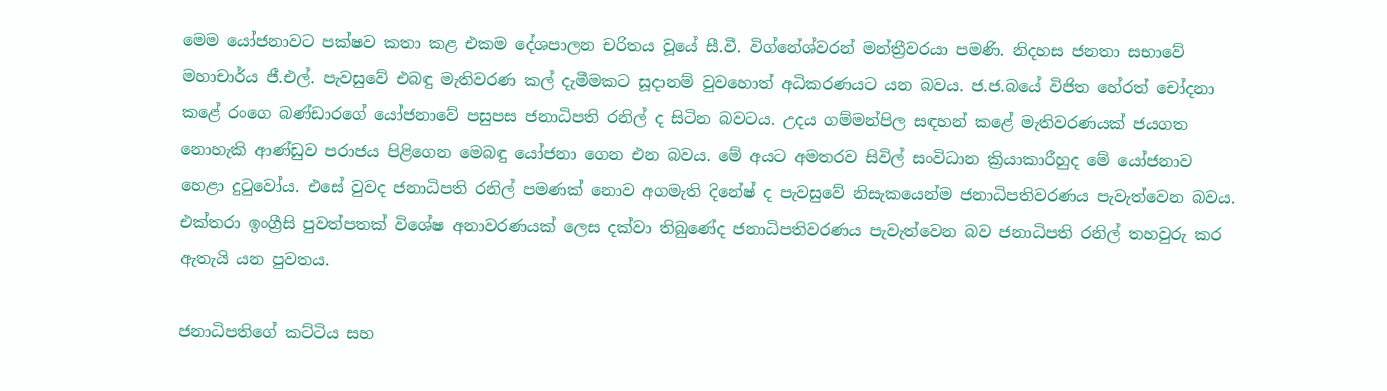මෙම යෝජනාවට පක්ෂව කතා කළ එකම දේශපාලන චරිතය වූයේ සී.වී. විග්නේශ්වරන් මන්ත්‍රීවරයා පමණි. නිදහස ජනතා සභාවේ මහාචාර්ය ජී.එල්. පැවසුවේ එබඳු මැතිවරණ කල් දැමීමකට සූදානම් වුවහොත් අධිකරණයට යන බවය. ජ.ජ.බයේ විජිත හේරත් චෝදනා කළේ රංගෙ බණ්ඩාරගේ යෝජනාවේ පසුපස ජනාධිපති රනිල් ද සිටින බවටය. උදය ගම්මන්පිල සඳහන් කළේ මැතිවරණයක් ජයගත නොහැකි ආණ්ඩුව පරාජය පිළිගෙන මෙබඳු යෝජනා ගෙන එන බවය. මේ අයට අමතරව සිවිල් සංවිධාන ක්‍රියාකාරීහුද මේ යෝජනාව හෙළා දුටුවෝය. එසේ වුවද ජනාධිපති රනිල් පමණක් නොව අගමැති දිනේෂ් ද පැවසුවේ නිසැකයෙන්ම ජනාධිපතිවරණය පැවැත්වෙන බවය. එක්තරා ඉංග්‍රීසි පුවත්පතක් විශේෂ අනාවරණයක් ලෙස දක්වා තිබුණේද ජනාධිපතිවරණය පැවැත්වෙන බව ජනාධිපති රනිල් තහවුරු කර ඇතැයි යන පුවතය.

ජනාධිපතිගේ කට්ටිය සහ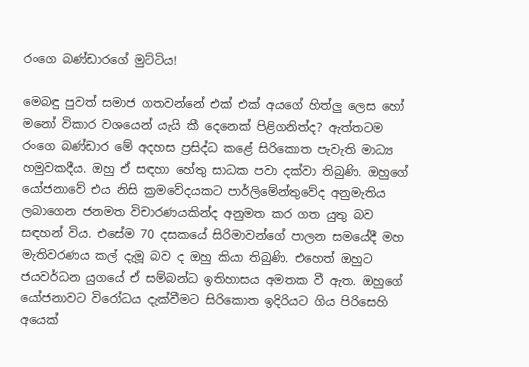රංගෙ බණ්ඩාරගේ මුට්ටිය!

මෙබඳු පුවත් සමාජ ගතවන්නේ එක් එක් අයගේ හිත්ලු ලෙස හෝ මනෝ විකාර වශයෙන් යැයි කී දෙනෙක් පිළිගනිත්ද? ඇත්තටම රංගෙ බණ්ඩාර මේ අදහස ප්‍රසිද්ධ කළේ සිරිකොත පැවැති මාධ්‍ය හමුවකදීය. ඔහු ඒ සඳහා හේතු සාධක පවා දක්වා තිබුණි. ඔහුගේ යෝජනාවේ එය නිසි ක්‍රමවේදයකට පාර්ලිමේන්තුවේද අනුමැතිය ලබාගෙන ජනමත විචාරණයකින්ද අනුමත කර ගත යුතු බව සඳහන් විය. එසේම 70 දසකයේ සිරිමාවන්ගේ පාලන සමයේදී මහ මැතිවරණය කල් දැමූ බව ද ඔහු කියා තිබුණි. එහෙත් ඔහුට ජයවර්ධන යුගයේ ඒ සම්බන්ධ ඉතිහාසය අමතක වී ඇත. ඔහුගේ යෝජනාවට විරෝධය දැක්වීමට සිරිකොත ඉදිරියට ගිය පිරිසෙහි අයෙක්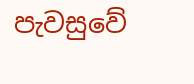පැවසුවේ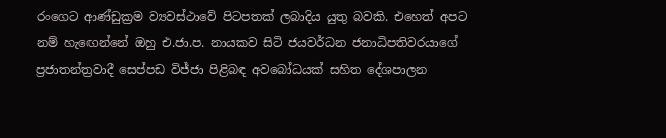රංගෙට ආණ්ඩුක්‍රම ව්‍යවස්ථාවේ පිටපතක් ලබාදිය යුතු බවකි. එහෙත් අපට නම් හැඟෙන්නේ ඔහු එ.ජා.ප. නායකව සිටි ජයවර්ධන ජනාධිපතිවරයාගේ ප්‍රජාතන්ත්‍රවාදී සෙප්පඩ විජ්ජා පිළිබඳ අවබෝධයක් සහිත දේශපාලන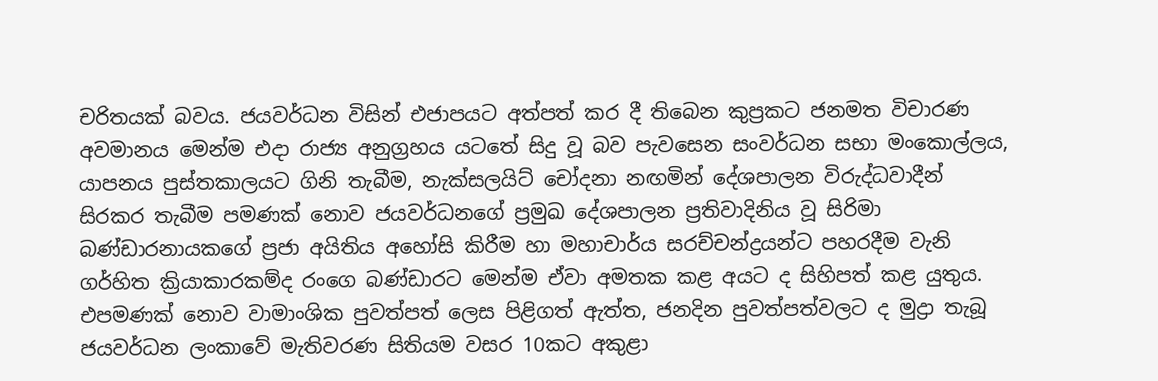චරිතයක් බවය. ජයවර්ධන විසින් එජාපයට අත්පත් කර දී තිබෙන කුප්‍රකට ජනමත විචාරණ අවමානය මෙන්ම එදා රාජ්‍ය අනුග්‍රහය යටතේ සිදු වූ බව පැවසෙන සංවර්ධන සභා මංකොල්ලය, යාපනය පුස්තකාලයට ගිනි තැබීම, නැක්සලයිට් චෝදනා නඟමින් දේශපාලන විරුද්ධවාදීන් සිරකර තැබීම පමණක් නොව ජයවර්ධනගේ ප්‍රමුඛ දේශපාලන ප්‍රතිවාදිනිය වූ සිරිමා බණ්ඩාරනායකගේ ප්‍රජා අයිතිය අහෝසි කිරීම හා මහාචාර්ය සරච්චන්ද්‍රයන්ට පහරදීම වැනි ගර්හිත ක්‍රියාකාරකම්ද රංගෙ බණ්ඩාරට මෙන්ම ඒවා අමතක කළ අයට ද සිහිපත් කළ යුතුය. එපමණක් නොව වාමාංශික පුවත්පත් ලෙස පිළිගත් ඇත්ත, ජනදින පුවත්පත්වලට ද මුද්‍රා තැබූ ජයවර්ධන ලංකාවේ මැතිවරණ සිතියම වසර 10කට අකුළා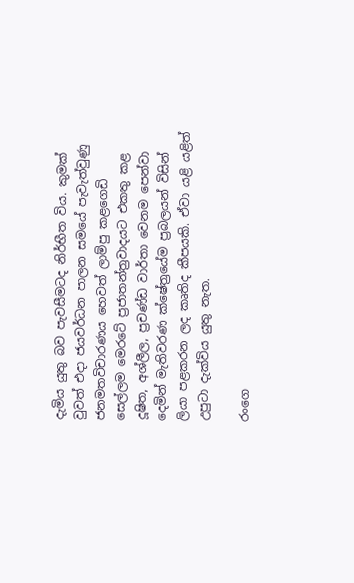දැමිය යුතු බව පැවසීමටද නිර්භීත විය. කුමක් වුවත් එදා ජයවර්ධන පාලන සමයේ පැවැත්වුණු ජනමතවිචාරණය හෙවත් ලාම්පු කළගෙඩි සෙල්ලම මෙරටේ ප්‍රජාතන්ත්‍රවාදයට එකතු කළ දූෂිත, අශ්ලීල, ප්‍රචණ්ඩ වාර්තා වෙනම පෙන්වා දෙමින් මැතිවරණ ක්ෂේත්‍රයේම ප්‍රබලයන් විසින් ලියා පළකරන ලද කෘතිද කීපයකි. ඒවා යළි යළිත් උපුටා දැක්විය යුතු නැත.

රංගෙ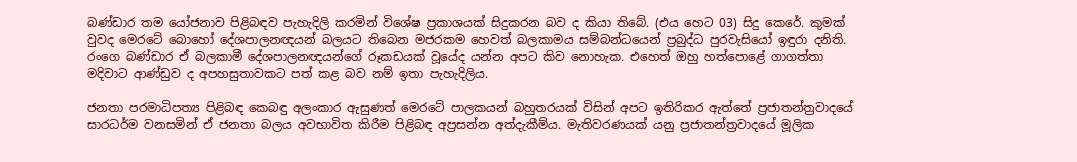බණ්ඩාර තම යෝජනාව පිළිබඳව පැහැදිලි කරමින් විශේෂ ප්‍රකාශයක් සිදුකරන බව ද කියා තිබේ. (එය හෙට 03) සිදු කෙරේ. කුමක් වුවද මෙරටේ බොහෝ දේශපාලනඥයන් බලයට තිබෙන මජරකම හෙවත් බලකාමය සම්බන්ධයෙන් ප්‍රබුද්ධ පුරවැසියෝ ඉඳුරා දනිති. රංගෙ බණ්ඩාර ඒ බලකාමී දේශපාලනඥයන්ගේ රූකඩයක් වූයේද යන්න අපට කිව නොහැක. එහෙත් ඔහු හත්පොළේ ගාගත්තා මදිවාට ආණ්ඩුව ද අපහසුතාවකට පත් කළ බව නම් ඉතා පැහැදිලිය.

ජනතා පරමාධිපත්‍ය පිළිබඳ කෙබඳු අලංකාර ඇසුණත් මෙරටේ පාලකයන් බහුතරයක් විසින් අපට ඉතිරිකර ඇත්තේ ප්‍රජාතන්ත්‍රවාදයේ සාරධර්ම වනසමින් ඒ ජනතා බලය අවභාවිත කිරීම පිළිබඳ අප්‍රසන්න අත්දැකීම්ය. මැතිවරණයක් යනු ප්‍රජාතන්ත්‍රවාදයේ මූලික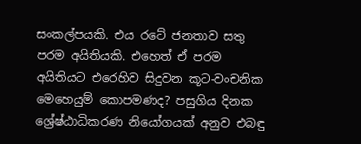සංකල්පයකි. එය රටේ ජනතාව සතු පරම අයිතියකි. එහෙත් ඒ පරම අයිතියට එරෙහිව සිදුවන කූට-වංචනික මෙහෙයුම් කොපමණද? පසුගිය දිනක ශ්‍රේෂ්ඨාධිකරණ නියෝගයක් අනුව එබඳු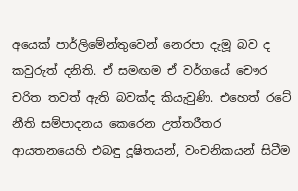අයෙක් පාර්ලිමේන්තුවෙන් නෙරපා දැමූ බව ද කවුරුත් දනිති. ඒ සමඟම ඒ වර්ගයේ චෞර චරිත තවත් ඇති බවක්ද කියැවුණි. එහෙත් රටේ නීති සම්පාදනය කෙරෙන උත්තරීතර ආයතනයෙහි එබඳු දූෂිතයන්, වංචනිකයන් සිටීම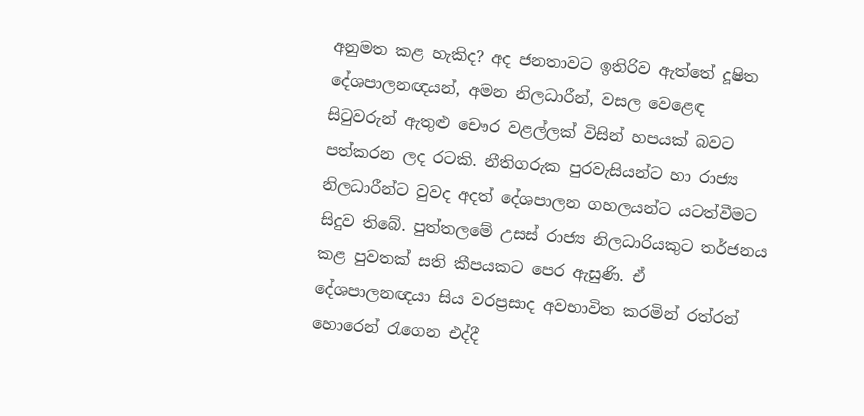අනුමත කළ හැකිද? අද ජනතාවට ඉතිරිව ඇත්තේ දූෂිත දේශපාලනඥයන්, අමන නිලධාරීන්, වසල වෙළෙඳ සිටුවරුන් ඇතුළු චෞර වළල්ලක් විසින් හපයක් බවට පත්කරන ලද රටකි. නීතිගරුක පුරවැසියන්ට හා රාජ්‍ය නිලධාරීන්ට වුවද අදත් දේශපාලන ගහලයන්ට යටත්වීමට සිදුව තිබේ. පුත්තලමේ උසස් රාජ්‍ය නිලධාරියකුට තර්ජනය කළ පුවතක් සති කීපයකට පෙර ඇසුණි. ඒ දේශපාලනඥයා සිය වරප්‍රසාද අවභාවිත කරමින් රත්රන් හොරෙන් රැගෙන එද්දී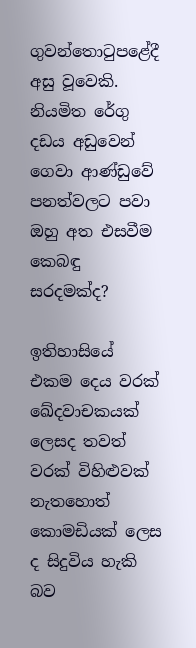ගුවන්තොටුපළේදී අසු වූවෙකි. නියමිත රේගු දඩය අඩුවෙන් ගෙවා ආණ්ඩුවේ පනත්වලට පවා ඔහු අත එසවීම කෙබඳු සරදමක්ද?

ඉතිහාසියේ එකම දෙය වරක් ඛේදවාචකයක් ලෙසද තවත් වරක් විහිළුවක් නැතහොත් කොමඩියක් ලෙස ද සිදුවිය හැකි බව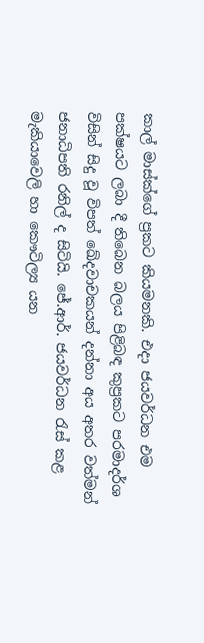කාල් මාස්ක්ගේ ප්‍රකට කියමනකි. එදා ජයවර්ධන එම පක්ෂයට ලබා දී තිබෙන බලය පිළිබඳ කුප්‍රකට පරමාදර්ශ විසින් සිදු වූ විපත් ඛේදවාචකයන් දන්නා අය අතර වත්මන් ජනාධිපති රනිල් ද සිටියි. ජේ.ආර්. ජයවර්ධන රැස් කළ මැකියාවෙලි හා කෞටිල්‍ය යන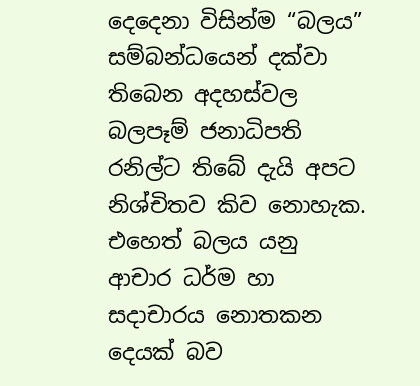දෙදෙනා විසින්ම “බලය” සම්බන්ධයෙන් දක්වා තිබෙන අදහස්වල බලපෑම් ජනාධිපති රනිල්ට තිබේ දැයි අපට නිශ්චිතව කිව නොහැක. එහෙත් බලය යනු ආචාර ධර්ම හා සදාචාරය නොතකන දෙයක් බව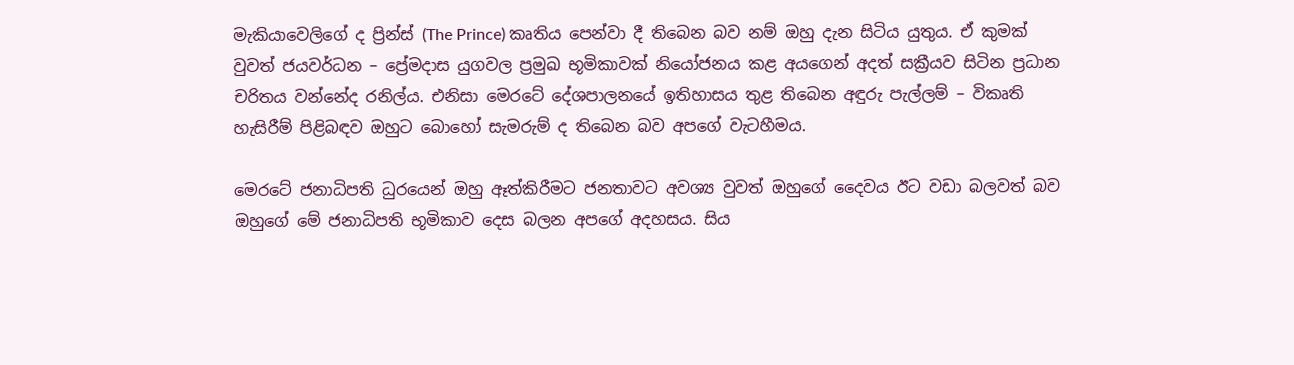මැකියාවෙලිගේ ද ප්‍රින්ස් (The Prince) කෘතිය පෙන්වා දී තිබෙන බව නම් ඔහු දැන සිටිය යුතුය. ඒ කුමක් වුවත් ජයවර්ධන – ප්‍රේමදාස යුගවල ප්‍රමුඛ භූමිකාවක් නියෝජනය කළ අයගෙන් අදත් සක්‍රීයව සිටින ප්‍රධාන චරිතය වන්නේද රනිල්ය. එනිසා මෙරටේ දේශපාලනයේ ඉතිහාසය තුළ තිබෙන අඳුරු පැල්ලම් – විකෘති හැසිරීම් පිළිබඳව ඔහුට බොහෝ සැමරුම් ද තිබෙන බව අපගේ වැටහීමය.

මෙරටේ ජනාධිපති ධුරයෙන් ඔහු ඈත්කිරීමට ජනතාවට අවශ්‍ය වුවත් ඔහුගේ දෛවය ඊට වඩා බලවත් බව ඔහුගේ මේ ජනාධිපති භූමිකාව දෙස බලන අපගේ අදහසය. සිය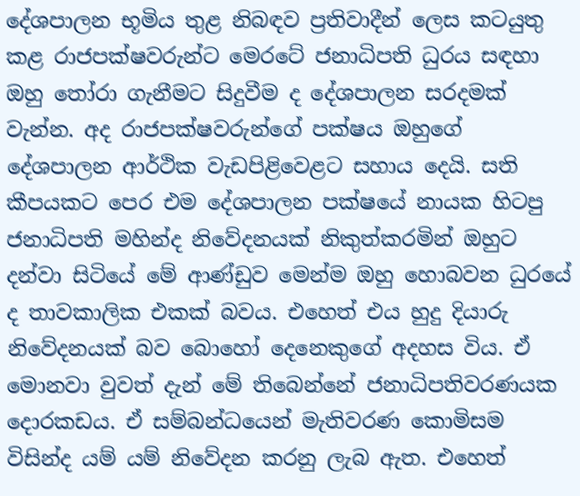දේශපාලන භූමිය තුළ නිබඳව ප්‍රතිවාදීන් ලෙස කටයුතු කළ රාජපක්ෂවරුන්ට මෙරටේ ජනාධිපති ධුරය සඳහා ඔහු තෝරා ගැනීමට සිදුවීම ද දේශපාලන සරදමක් වැන්න. අද රාජපක්ෂවරුන්ගේ පක්ෂය ඔහුගේ දේශපාලන ආර්ථික වැඩපිළිවෙළට සහාය දෙයි. සති කීපයකට පෙර එම දේශපාලන පක්ෂයේ නායක හිටපු ජනාධිපති මහින්ද නිවේදනයක් නිකුත්කරමින් ඔහුට දන්වා සිටියේ මේ ආණ්ඩුව මෙන්ම ඔහු හොබවන ධුරයේ ද තාවකාලික එකක් බවය. එහෙත් එය හුදු දියාරු නිවේදනයක් බව බොහෝ දෙනෙකුගේ අදහස විය. ඒ මොනවා වුවත් දැන් මේ තිබෙන්නේ ජනාධිපතිවරණයක දොරකඩය. ඒ සම්බන්ධයෙන් මැතිවරණ කොමිසම විසින්ද යම් යම් නිවේදන කරනු ලැබ ඇත. එහෙත්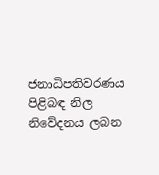ජනාධිපතිවරණය පිළිබඳ නිල නිවේදනය ලබන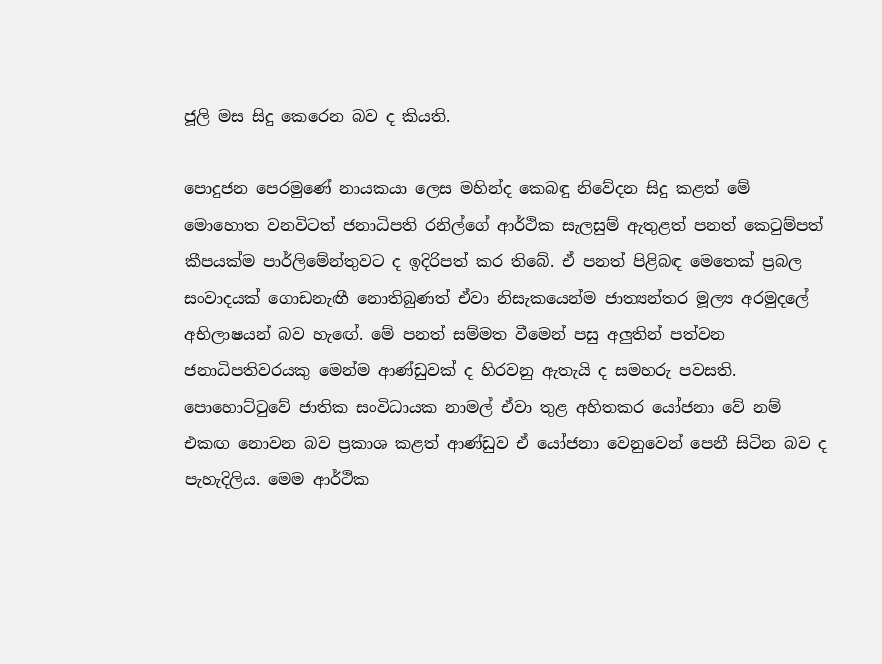ජූලි මස සිදු කෙරෙන බව ද කියති.

පොදුජන පෙරමුණේ නායකයා ලෙස මහින්ද කෙබඳු නිවේදන සිදු කළත් මේ මොහොත වනවිටත් ජනාධිපති රනිල්ගේ ආර්ථික සැලසුම් ඇතුළත් පනත් කෙටුම්පත් කීපයක්ම පාර්ලිමේන්තුවට ද ඉදිරිපත් කර තිබේ. ඒ පනත් පිළිබඳ මෙතෙක් ප්‍රබල සංවාදයක් ගොඩනැඟී නොතිබුණත් ඒවා නිසැකයෙන්ම ජාත්‍යන්තර මූල්‍ය අරමුදලේ අභිලාෂයන් බව හැඟේ. මේ පනත් සම්මත වීමෙන් පසු අලුතින් පත්වන ජනාධිපතිවරයකු මෙන්ම ආණ්ඩුවක් ද හිරවනු ඇතැයි ද සමහරු පවසති. පොහොට්ටුවේ ජාතික සංවිධායක නාමල් ඒවා තුළ අහිතකර යෝජනා වේ නම් එකඟ නොවන බව ප්‍රකාශ කළත් ආණ්ඩුව ඒ යෝජනා වෙනුවෙන් පෙනී සිටින බව ද පැහැදිලිය. මෙම ආර්ථික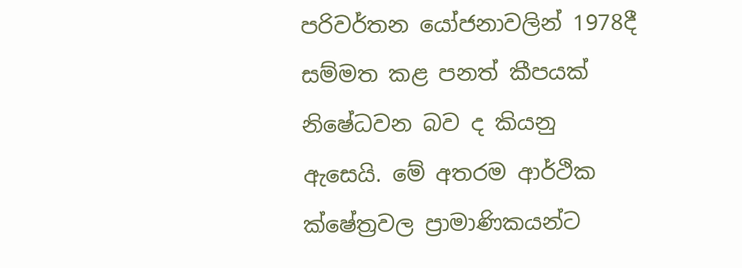පරිවර්තන යෝජනාවලින් 1978දී සම්මත කළ පනත් කීපයක් නිෂේධවන බව ද කියනු ඇසෙයි. මේ අතරම ආර්ථික ක්ෂේත්‍රවල ප්‍රාමාණිකයන්ට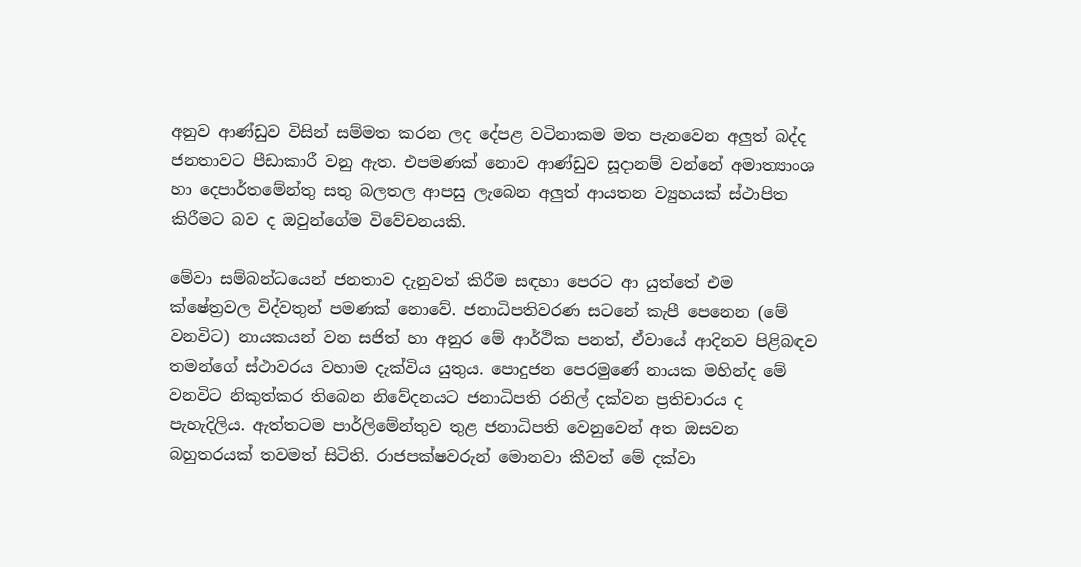අනුව ආණ්ඩුව විසින් සම්මත කරන ලද දේපළ වටිනාකම මත පැනවෙන අලුත් බද්ද ජනතාවට පීඩාකාරී වනු ඇත. එපමණක් නොව ආණ්ඩුව සූදානම් වන්නේ අමාත්‍යාංශ හා දෙපාර්තමේන්තු සතු බලතල ආපසු ලැබෙන අලුත් ආයතන ව්‍යුහයක් ස්ථාපිත කිරීමට බව ද ඔවුන්ගේම විවේචනයකි.

මේවා සම්බන්ධයෙන් ජනතාව දැනුවත් කිරීම සඳහා පෙරට ආ යුත්තේ එම ක්ෂේත්‍රවල විද්වතුන් පමණක් නොවේ. ජනාධිපතිවරණ සටනේ කැපී පෙනෙන (මේ වනවිට) නායකයන් වන සජිත් හා අනුර මේ ආර්ථික පනත්, ඒවායේ ආදිනව පිළිබඳව තමන්ගේ ස්ථාවරය වහාම දැක්විය යුතුය. පොදුජන පෙරමුණේ නායක මහින්ද මේ වනවිට නිකුත්කර තිබෙන නිවේදනයට ජනාධිපති රනිල් දක්වන ප්‍රතිචාරය ද පැහැදිලිය. ඇත්තටම පාර්ලිමේන්තුව තුළ ජනාධිපති වෙනුවෙන් අත ඔසවන බහුතරයක් තවමත් සිටිති. රාජපක්ෂවරුන් මොනවා කීවත් මේ දක්වා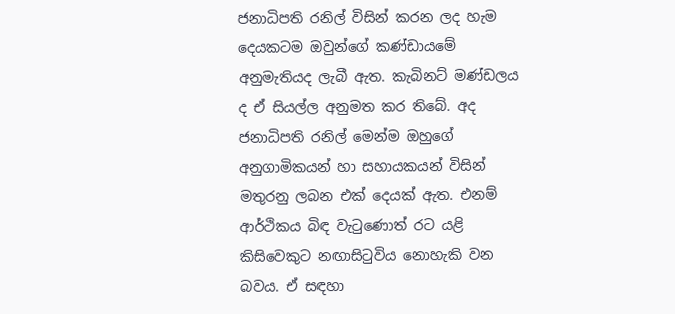ජනාධිපති රනිල් විසින් කරන ලද හැම දෙයකටම ඔවුන්ගේ කණ්ඩායමේ අනුමැතියද ලැබී ඇත. කැබිනට් මණ්ඩලය ද ඒ සියල්ල අනුමත කර තිබේ. අද ජනාධිපති රනිල් මෙන්ම ඔහුගේ අනුගාමිකයන් හා සහායකයන් විසින් මතුරනු ලබන එක් දෙයක් ඇත. එනම් ආර්ථිකය බිඳ වැටුණොත් රට යළි කිසිවෙකුට නඟාසිටුවිය නොහැකි වන බවය. ඒ සඳහා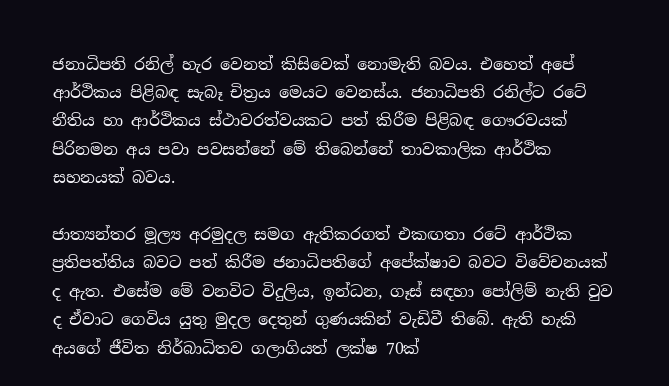ජනාධිපති රනිල් හැර වෙනත් කිසිවෙක් නොමැති බවය. එහෙත් අපේ ආර්ථිකය පිළිබඳ සැබෑ චිත්‍රය මෙයට වෙනස්ය. ජනාධිපති රනිල්ට රටේ නීතිය හා ආර්ථිකය ස්ථාවරත්වයකට පත් කිරීම පිළිබඳ ගෞරවයක් පිරිනමන අය පවා පවසන්නේ මේ තිබෙන්නේ තාවකාලික ආර්ථික සහනයක් බවය.

ජාත්‍යන්තර මූල්‍ය අරමුදල සමග ඇතිකරගත් එකඟතා රටේ ආර්ථික ප්‍රතිපත්තිය බවට පත් කිරීම ජනාධිපතිගේ අපේක්ෂාව බවට විවේචනයක් ද ඇත. එසේම මේ වනවිට විදුලිය, ඉන්ධන, ගෑස් සඳහා පෝලිම් නැති වුව ද ඒවාට ගෙවිය යුතු මුදල දෙතුන් ගුණයකින් වැඩිවී තිබේ. ඇති හැකි අයගේ ජීවිත නිර්බාධිතව ගලාගියත් ලක්ෂ 70ක්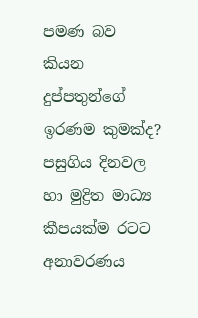පමණ බව කියන දුප්පතුන්ගේ ඉරණම කුමක්ද? පසුගිය දිනවල හා මුද්‍රිත මාධ්‍ය කීපයක්ම රටට අනාවරණය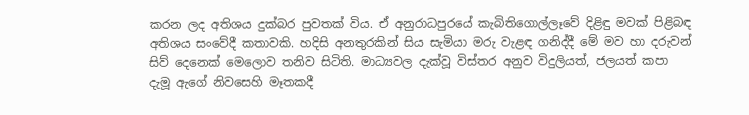කරන ලද අතිශය දුක්බර පුවතක් විය. ඒ අනුරාධපුරයේ කැබිතිගොල්ලෑවේ දිළිඳු මවක් පිළිබඳ අතිශය සංවේදී කතාවකි. හදිසි අනතුරකින් සිය සැමියා මරු වැළඳ ගනිද්දී මේ මව හා දරුවන් සිව් දෙනෙක් මෙලොව තනිව සිටිති. මාධ්‍යවල දැක්වූ විස්තර අනුව විදුලියත්, ජලයත් කපා දැමූ ඇගේ නිවසෙහි මෑතකදී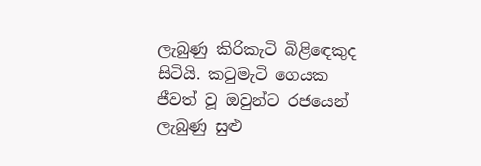ලැබුණු කිරිකැටි බිළිඳෙකුද සිටියි. කටුමැටි ගෙයක ජීවත් වූ ඔවුන්ට රජයෙන් ලැබුණු සුළු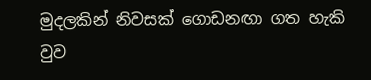මුදලකින් නිවසක් ගොඩනඟා ගත හැකි වුව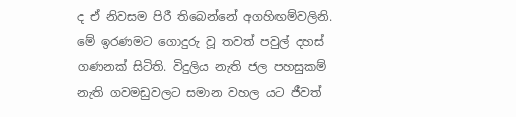ද ඒ නිවසම පිරී තිබෙන්නේ අගහිඟම්වලිනි. මේ ඉරණමට ගොදුරු වූ තවත් පවුල් දහස් ගණනක් සිටිති. විදුලිය නැති ජල පහසුකම් නැති ගවමඩුවලට සමාන වහල යට ජීවත්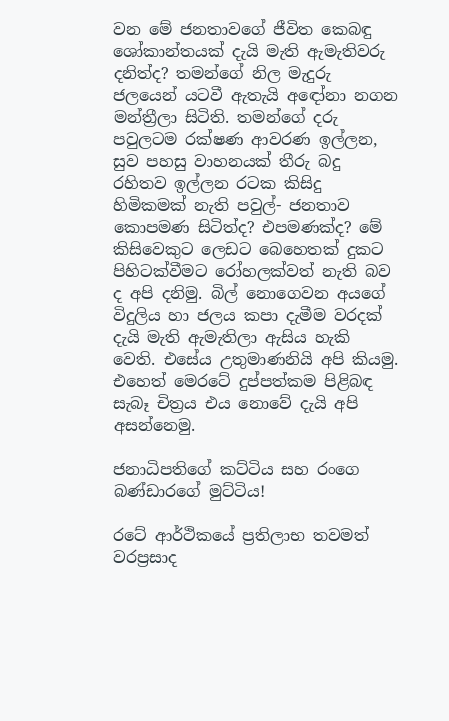වන මේ ජනතාවගේ ජීවිත කෙබඳු ශෝකාන්තයක් දැයි මැති ඇමැතිවරු දනිත්ද? තමන්ගේ නිල මැදුරු ජලයෙන් යටවී ඇතැයි අඳෝනා නගන මන්ත්‍රීලා සිටිති. තමන්ගේ දරු පවුලටම රක්ෂණ ආවරණ ඉල්ලන, සුව පහසු වාහනයක් තීරු බදු රහිතව ඉල්ලන රටක කිසිදු හිමිකමක් නැති පවුල්- ජනතාව කොපමණ සිටිත්ද? එපමණක්ද? මේ කිසිවෙකුට ලෙඩට බෙහෙතක් දුකට පිහිටක්වීමට රෝහලක්වත් නැති බව ද අපි දනිමු. බිල් නොගෙවන අයගේ විදුලිය හා ජලය කපා දැමීම වරදක් දැයි මැති ඇමැතිලා ඇසිය හැකි වෙති. එසේය උතුමාණනියි අපි කියමු. එහෙත් මෙරටේ දුප්පත්කම පිළිබඳ සැබෑ චිත්‍රය එය නොවේ දැයි අපි අසන්නෙමු.

ජනාධිපතිගේ කට්ටිය සහ රංගෙ බණ්ඩාරගේ මුට්ටිය!

රටේ ආර්ථිකයේ ප්‍රතිලාභ තවමත් වරප්‍රසාද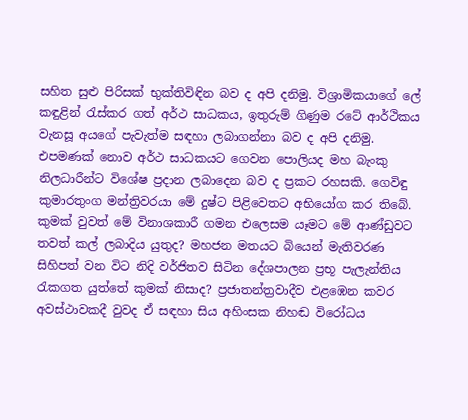සහිත සුළු පිරිසක් භුක්තිවිඳින බව ද අපි දනිමු. විශ්‍රාමිකයාගේ ලේ කඳුළින් රැස්කර ගත් අර්ථ සාධකය, ඉතුරුම් ගිණුම රටේ ආර්ථිකය වැනසූ අයගේ පැවැත්ම සඳහා ලබාගන්නා බව ද අපි දනිමු. එපමණක් නොව අර්ථ සාධකයට ගෙවන පොලියද මහ බැංකු නිලධාරීන්ට විශේෂ ප්‍රදාන ලබාදෙන බව ද ප්‍රකට රහසකි. ගෙවිඳු කුමාරතුංග මන්ත්‍රිවරයා මේ දුෂ්ට පිළිවෙතට අභියෝග කර තිබේ. කුමක් වුවත් මේ විනාශකාරී ගමන එලෙසම යෑමට මේ ආණ්ඩුවට තවත් කල් ලබාදිය යුතුද? මහජන මතයට බියෙන් මැතිවරණ සිහිපත් වන විට නිදි වර්ජිතව සිටින දේශපාලන ප්‍රභූ පැලැන්තිය රැකගත යුත්තේ කුමක් නිසාද? ප්‍රජාතන්ත්‍රවාදීව එළඹෙන කවර අවස්ථාවකදී වුවද ඒ සඳහා සිය අහිංසක නිහඬ විරෝධය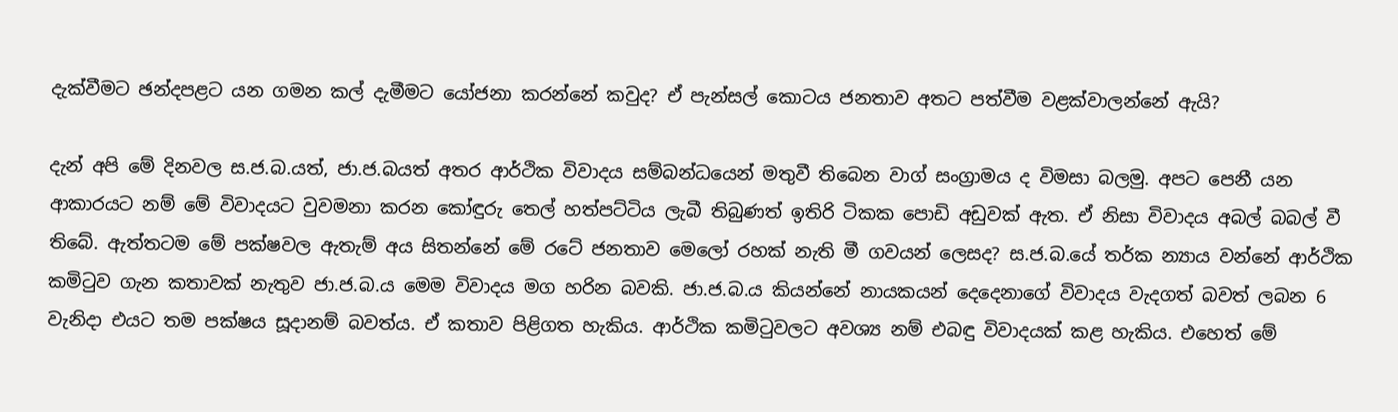දැක්වීමට ඡන්දපළට යන ගමන කල් දැමීමට යෝජනා කරන්නේ කවුද? ඒ පැන්සල් කොටය ජනතාව අතට පත්වීම වළක්වාලන්නේ ඇයි?

දැන් අපි මේ දිනවල ස.ජ.බ.යත්, ජා.ජ.බයත් අතර ආර්ථික විවාදය සම්බන්ධයෙන් මතුවී තිබෙන වාග් සංග්‍රාමය ද විමසා බලමු. අපට පෙනී යන ආකාරයට නම් මේ විවාදයට වුවමනා කරන කෝඳුරු තෙල් හත්පට්ටිය ලැබී තිබුණත් ඉතිරි ටිකක පොඩි අඩුවක් ඇත. ඒ නිසා විවාදය අබල් බබල් වී තිබේ. ඇත්තටම මේ පක්ෂවල ඇතැම් අය සිතන්නේ මේ රටේ ජනතාව මෙලෝ රහක් නැති මී ගවයන් ලෙසද? ස.ජ.බ.යේ තර්ක න්‍යාය වන්නේ ආර්ථික කමිටුව ගැන කතාවක් නැතුව ජා.ජ.බ.ය මෙම විවාදය මග හරින බවකි. ජා.ජ.බ.ය කියන්නේ නායකයන් දෙදෙනාගේ විවාදය වැදගත් බවත් ලබන 6 වැනිදා එයට තම පක්ෂය සූදානම් බවත්ය. ඒ කතාව පිළිගත හැකිය. ආර්ථික කමිටුවලට අවශ්‍ය නම් එබඳු විවාදයක් කළ හැකිය. එහෙත් මේ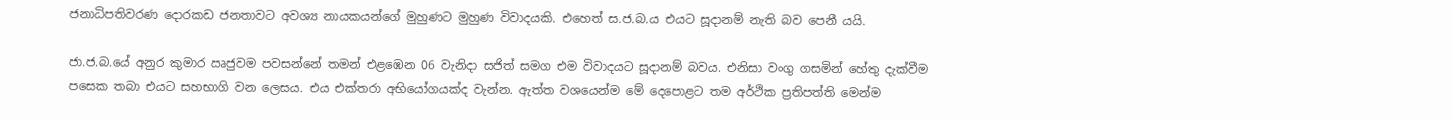ජනාධිපතිවරණ දොරකඩ ජනතාවට අවශ්‍ය නායකයන්ගේ මුහුණට මුහුණ විවාදයකි. එහෙත් ස.ජ.බ.ය එයට සූදානම් නැති බව පෙනී යයි.

ජා.ජ.බ.යේ අනුර කුමාර ඍජුවම පවසන්නේ තමන් එළඹෙන 06 වැනිදා සජිත් සමග එම විවාදයට සූදානම් බවය. එනිසා වංගු ගසමින් හේතු දැක්වීම පසෙක තබා එයට සහභාගි වන ලෙසය. එය එක්තරා අභියෝගයක්ද වැන්න. ඇත්ත වශයෙන්ම මේ දෙපොළට තම අර්ථික ප්‍රතිපත්ති මෙන්ම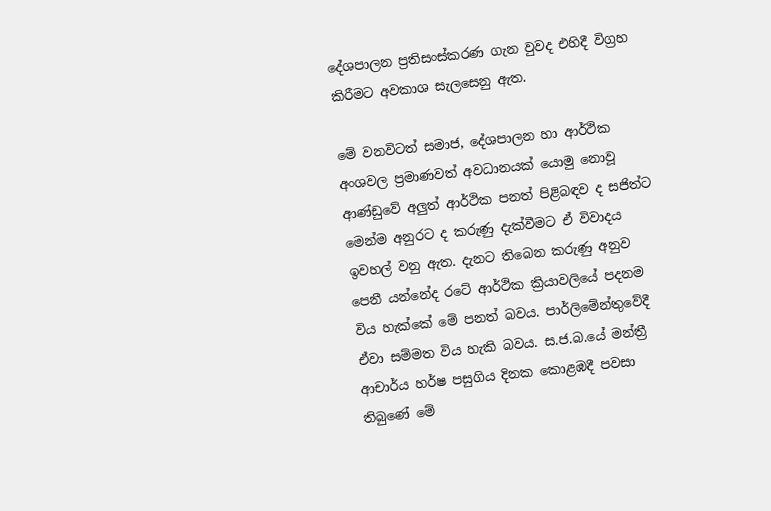දේශපාලන ප්‍රතිසංස්කරණ ගැන වුවද එහිදී විග්‍රහ කිරීමට අවකාශ සැලසෙනු ඇත.

මේ වනවිටත් සමාජ, දේශපාලන හා ආර්ථික අංශවල ප්‍රමාණවත් අවධානයක් යොමු නොවූ ආණ්ඩුවේ අලුත් ආර්ථික පනත් පිළිබඳව ද සජිත්ට මෙන්ම අනුරට ද කරුණු දැක්වීමට ඒ විවාදය ඉවහල් වනු ඇත. දැනට තිබෙන කරුණු අනුව පෙනී යන්නේද රටේ ආර්ථික ක්‍රියාවලියේ පදනම විය හැක්කේ මේ පනත් බවය. පාර්ලිමේන්තුවේදී ඒවා සම්මත විය හැකි බවය. ස.ජ.බ.යේ මන්ත්‍රී ආචාර්ය හර්ෂ පසුගිය දිනක කොළඹදී පවසා තිබුණේ මේ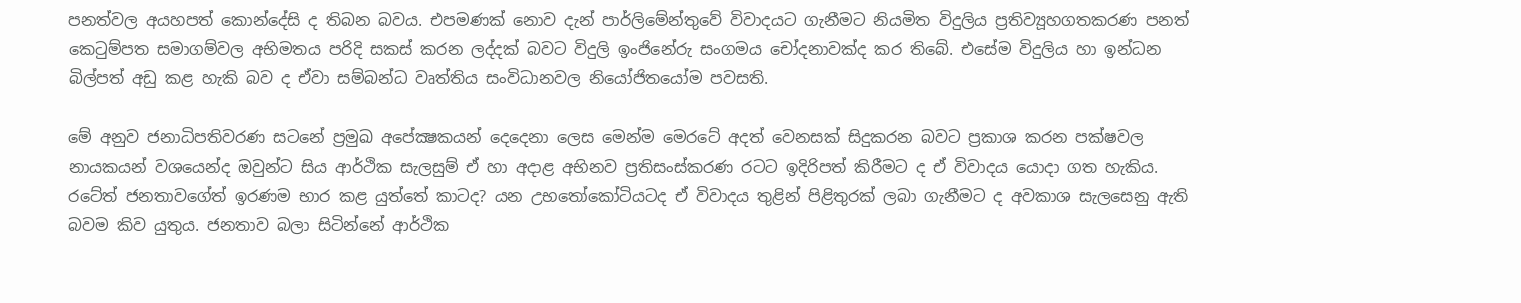පනත්වල අයහපත් කොන්දේසි ද තිබන බවය. එපමණක් නොව දැන් පාර්ලිමේන්තුවේ විවාදයට ගැනීමට නියමිත විදුලිය ප්‍රතිව්‍යූහගතකරණ පනත් කෙටුම්පත සමාගම්වල අභිමතය පරිදි සකස් කරන ලද්දක් බවට විදුලි ඉංජිනේරු සංගමය චෝදනාවක්ද කර තිබේ. එසේම විදුලිය හා ඉන්ධන බිල්පත් අඩු කළ හැකි බව ද ඒවා සම්බන්ධ වෘත්තිය සංවිධානවල නියෝජිතයෝම පවසති.

මේ අනුව ජනාධිපතිවරණ සටනේ ප්‍රමුඛ අපේක්‍ෂකයන් දෙදෙනා ලෙස මෙන්ම මෙරටේ අදත් වෙනසක් සිදුකරන බවට ප්‍රකාශ කරන පක්ෂවල නායකයන් වශයෙන්ද ඔවුන්ට සිය ආර්ථික සැලසුම් ඒ හා අදාළ අභිනව ප්‍රතිසංස්කරණ රටට ඉදිරිපත් කිරීමට ද ඒ විවාදය යොදා ගත හැකිය. රටේත් ජනතාවගේත් ඉරණම භාර කළ යුත්තේ කාටද? යන උභතෝකෝටියටද ඒ විවාදය තුළින් පිළිතුරක් ලබා ගැනීමට ද අවකාශ සැලසෙනු ඇති බවම කිව යුතුය. ජනතාව බලා සිටින්නේ ආර්ථික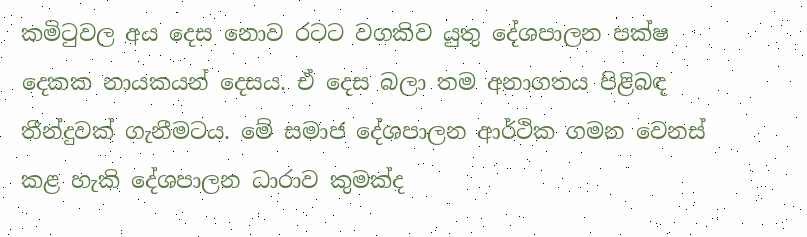කමිටුවල අය දෙස නොව රටට වගකිව යුතු දේශපාලන පක්ෂ දෙකක නායකයන් දෙසය. ඒ දෙස බලා තම අනාගතය පිළිබඳ තීන්දුවක් ගැනීමටය. මේ සමාජ දේශපාලන ආර්ථික ගමන වෙනස් කළ හැකි දේශපාලන ධාරාව කුමක්ද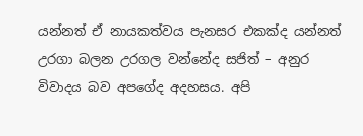යන්නත් ඒ නායකත්වය පැනසර එකක්ද යන්නත් උරගා බලන උරගල වන්නේද සජිත් – අනුර විවාදය බව අපගේද අදහසය. අපි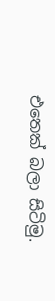එතෙක් බලා සිටිමු.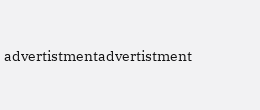advertistmentadvertistment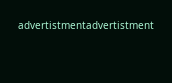advertistmentadvertistment